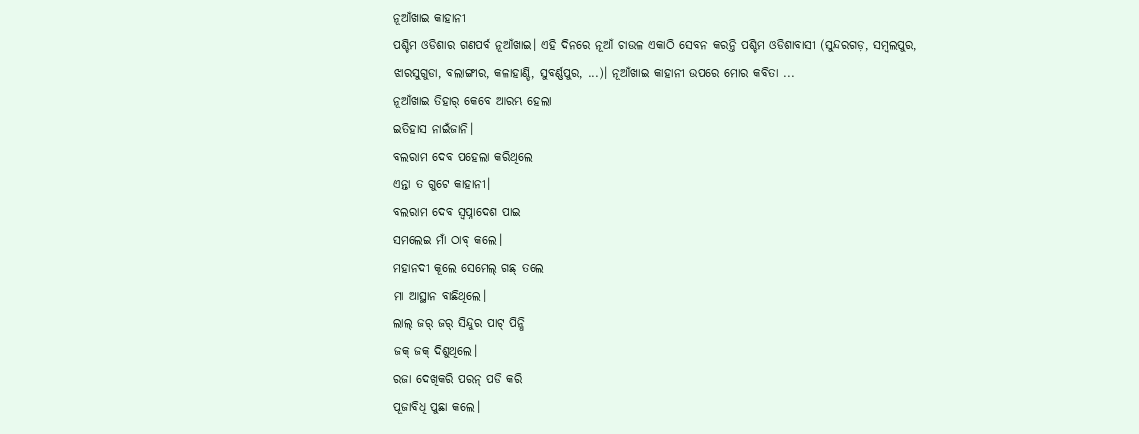ନୂଆଁଖାଇ କାହାନୀ
ପଶ୍ଚିମ ଓଡିଶାର ଗଣପର୍ବ ନୂଆଁଖାଇ। ଏହି ଦିନରେ ନୂଆଁ ଚାଉଳ ଏକାଠି ସେବନ କରନ୍ତି ପଶ୍ଚିମ ଓଡିଶାବାସୀ (ସୁନ୍ଦରଗଡ଼, ସମ୍ବଲପୁର, ଝାରସୁଗୁଡା, ବଲାଙ୍ଗୀର, କଳାହାଣ୍ଡି, ସୁବର୍ଣ୍ଣପୁର, ...)। ନୂଆଁଖାଇ କାହାନୀ ଉପରେ ମୋର କବିତା ...
ନୂଆଁଖାଇ ତିହାର୍ କେବେ ଆରମ୍ଭ ହେଲା
ଇତିହାସ ନାଇଁଜାନି।
ବଲରାମ ଦେବ ପହେଲା କରିଥିଲେ
ଏନ୍ତା ତ ଗୁଟେ କାହାନୀ।
ବଲରାମ ଦେବ ସ୍ବପ୍ନାଦେଶ ପାଇ
ସମଲେଇ ମାଁ ଠାବ୍ କଲେ।
ମହାନଦୀ କୂଲେ ସେମେଲ୍ ଗଛ୍ ତଲେ
ମା ଆସ୍ଥାନ ବାଛିଥିଲେ।
ଲାଲ୍ ଜର୍ ଜର୍ ସିନ୍ଦୁର ପାଟ୍ ପିନ୍ଧି
ଜକ୍ ଜକ୍ ଦିଶୁଥିଲେ।
ରଜା ଦେଖିକରି ପରନ୍ ପଡି କରି
ପୂଜାବିଧି ପୁଛା କଲେ।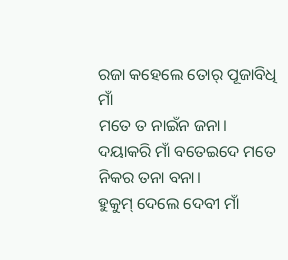ରଜା କହେଲେ ତୋର୍ ପୂଜାବିଧି ମାଁ
ମତେ ତ ନାଇଁନ ଜନା।
ଦୟାକରି ମାଁ ବତେଇଦେ ମତେ
ନିକର ତନା ବନା।
ହୁକୁମ୍ ଦେଲେ ଦେବୀ ମାଁ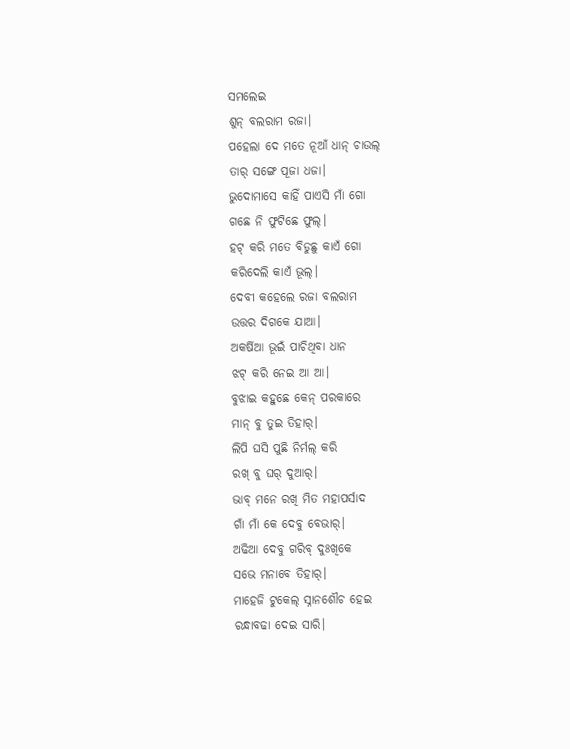ସମଲେଇ
ଶୁନ୍ ବଲରାମ ରଜା।
ପହେଲା ଦେ ମତେ ନୂଆଁ ଧାନ୍ ଚାଉଲ୍
ତାର୍ ସଙ୍ଗେ ପୂଜା ଧଜା।
ଭୁଦୋମାସେ କାହିଁ ପାଏସି ମାଁ ଗୋ
ଗଛେ ନି ଫୁଟିଛେ ଫୁଲ୍।
ହଟ୍ କରି ମତେ ବିଡୁଛୁ କାଏଁ ଗୋ
କରିଦେଲି କାଏଁ ଭୂଲ୍।
ଦେବୀ କହେଲେ ରଜା ବଲରାମ
ଉତ୍ତର ଦିଗକେ ଯାଆ।
ଅକର୍ଷିଆ ଭୂଇଁ ପାଚିଥିବା ଧାନ
ଝଟ୍ କରି ନେଇ ଆ ଆ।
ବୁଝାଇ କହୁଛେ କେନ୍ ପରକାରେ
ମାନ୍ ବୁ ତୁଇ ତିହାର୍।
ଲିପି ଘସି ପୁଛି ନିର୍ମଲ୍ କରି
ରଖ୍ ବୁ ଘର୍ ଦୁଆର୍।
ଭାବ୍ ମନେ ରଖି ମିତ ମହାପର୍ସାଦ
ଗାଁ ମାଁ କେ ଦେବୁ ବେଭାର୍।
ଅଢିଆ ଦେବୁ ଗରିବ୍ ଦୁଃଖିକେ
ସଭେ ମନାବେ ତିହାର୍।
ମାହେଜି ଟୁକେଲ୍ ସ୍ନାନଶୌଚ ହେଇ
ରନ୍ଧାବଢା ଦେଇ ସାରି।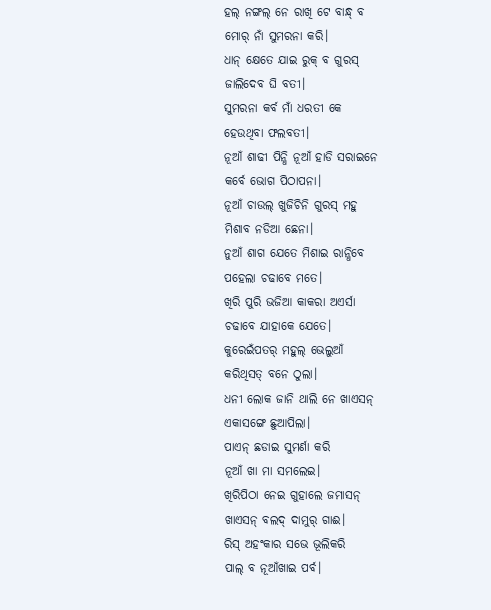ହଲ୍ ନଙ୍ଗଲ୍ ନେ ରାଖି ଟେ ବାନ୍ଧ୍ ବ
ମୋର୍ ନାଁ ସୁମରନା କରି।
ଧାନ୍ କ୍ଷେତେ ଯାଇ ରୁକ୍ ବ ଗୁରସ୍
ଜାଲିଦେବ ଘି ବତୀ।
ସୁମରନା କର୍ବ ମାଁ ଧରତୀ କେ
ହେଉଥିବା ଫଲବତୀ।
ନୂଆଁ ଶାଢୀ ପିନ୍ଧି ନୂଆଁ ହାଡି ସରାଇନେ
କର୍ବେ ଭୋଗ ପିଠାପନା।
ନୂଆଁ ଚାଉଲ୍ ଖୁଜିଚିନି ଗୁରସ୍ ମହୁ
ମିଶାବ ନଡିଆ ଛେନା।
ନୁଆଁ ଶାଗ ଯେତେ ମିଶାଇ ରାନ୍ଧିବେ
ପହେଲା ଚଢାବେ ମତେ।
ଖିରି ପୁରି ଭଜିଆ କାକରା ଅଏର୍ସା
ଚଢାବେ ଯାହାକେ ଯେତେ।
କୁରେଇଁପତର୍ ମହୁଲ୍ ଭେଲୁଆଁ
କରିଥିସତ୍ ବନେ ଠୁଲା।
ଧନୀ ଲୋକ ଜାନି ଥାଲି ନେ ଖାଏସନ୍
ଏକାସଙ୍ଗେ ଛୁଆପିଲା।
ପାଏନ୍ ଛଡାଇ ସୁମର୍ଣା କରି
ନୂଆଁ ଖା ମା ସମଲେଇ।
ଖିରିପିଠା ନେଇ ଗୁହାଲେ ଜମାସନ୍
ଖାଏସନ୍ ବଲଦ୍ ଦାମୁର୍ ଗାଈ।
ରିସ୍ ଅହଂକାର ସଭେ ଭୂଲିକରି
ପାଲ୍ ବ ନୂଆଁଖାଇ ପର୍ବ।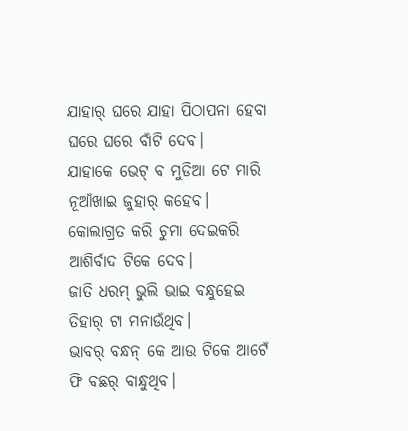ଯାହାର୍ ଘରେ ଯାହା ପିଠାପନା ହେବା
ଘରେ ଘରେ ବାଁଟି ଦେବ।
ଯାହାକେ ଭେଟ୍ ବ ମୁଡିଆ ଟେ ମାରି
ନୂଆଁଖାଇ ଜୁହାର୍ କହେବ।
କୋଲାଗ୍ରତ କରି ଚୁମା ଦେଇକରି
ଆଶିର୍ବାଦ ଟିକେ ଦେବ।
ଜାତି ଧରମ୍ ଭୁଲି ଭାଇ ବନ୍ଧୁହେଇ
ତିହାର୍ ଟା ମନାଉଁଥିବ।
ଭାବର୍ ବନ୍ଧନ୍ କେ ଆଉ ଟିକେ ଆଟେଁ
ଫି ବଛର୍ ବାନ୍ଧୁଥିବ।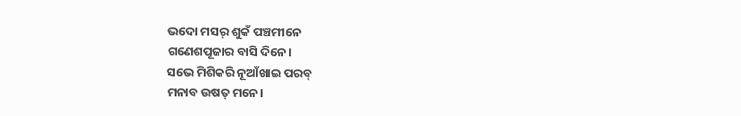ଭଦୋ ମସର୍ ଶୁକଁ ପଞ୍ଚମୀନେ
ଗଣେଶପୂଜାର ବାସି ଦିନେ।
ସଭେ ମିଶିକରି ନୂଆଁଖାଇ ପରବ୍
ମନାବ ଉଷତ୍ ମନେ।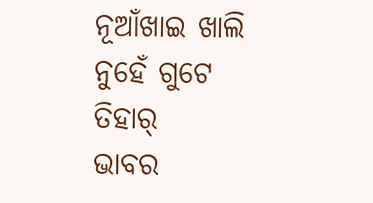ନୂଆଁଖାଇ ଖାଲି ନୁହେଁ ଗୁଟେ ତିହାର୍
ଭାବର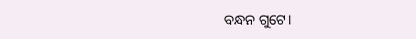ବନ୍ଧନ ଗୁଟେ।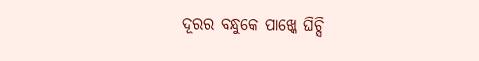ଦୂରର ବନ୍ଧୁକେ ପାଖ୍କେ ଘିଚ୍ସି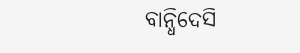ବାନ୍ଧିଦେସି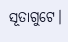ସୂତାଗୁଟେ।